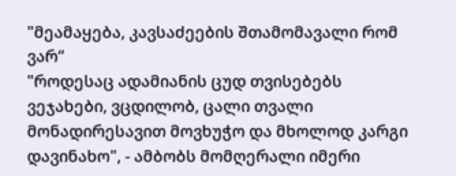"მეამაყება, კავსაძეების შთამომავალი რომ ვარ“
"როდესაც ადამიანის ცუდ თვისებებს ვეჯახები, ვცდილობ, ცალი თვალი მონადირესავით მოვხუჭო და მხოლოდ კარგი დავინახო", - ამბობს მომღერალი იმერი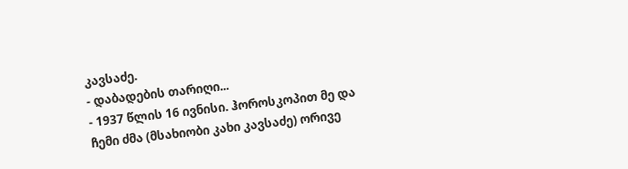კავსაძე.
- დაბადების თარიღი...
- 1937 წლის 16 ივნისი. ჰოროსკოპით მე და ჩემი ძმა (მსახიობი კახი კავსაძე) ორივე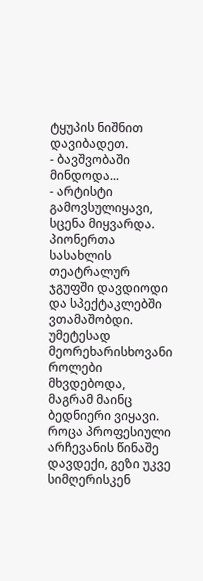ტყუპის ნიშნით დავიბადეთ.
- ბავშვობაში მინდოდა...
- არტისტი გამოვსულიყავი, სცენა მიყვარდა. პიონერთა სასახლის თეატრალურ ჯგუფში დავდიოდი და სპექტაკლებში ვთამაშობდი. უმეტესად მეორეხარისხოვანი როლები მხვდებოდა, მაგრამ მაინც ბედნიერი ვიყავი. როცა პროფესიული არჩევანის წინაშე დავდექი, გეზი უკვე სიმღერისკენ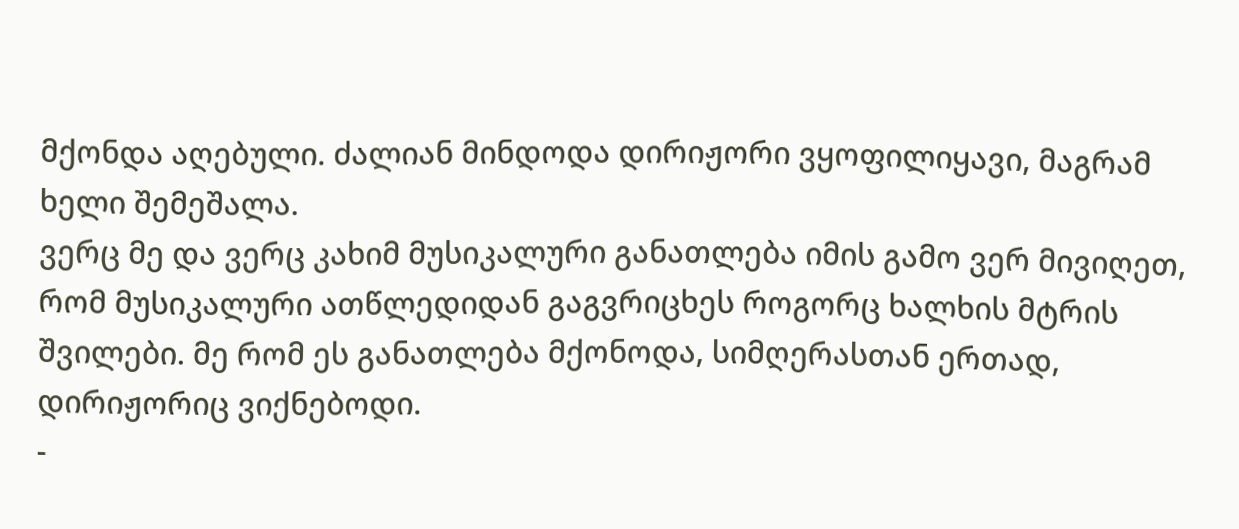მქონდა აღებული. ძალიან მინდოდა დირიჟორი ვყოფილიყავი, მაგრამ ხელი შემეშალა.
ვერც მე და ვერც კახიმ მუსიკალური განათლება იმის გამო ვერ მივიღეთ, რომ მუსიკალური ათწლედიდან გაგვრიცხეს როგორც ხალხის მტრის შვილები. მე რომ ეს განათლება მქონოდა, სიმღერასთან ერთად, დირიჟორიც ვიქნებოდი.
-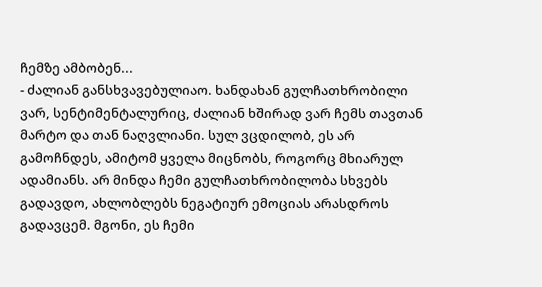ჩემზე ამბობენ...
- ძალიან განსხვავებულიაო. ხანდახან გულჩათხრობილი ვარ, სენტიმენტალურიც, ძალიან ხშირად ვარ ჩემს თავთან მარტო და თან ნაღვლიანი. სულ ვცდილობ, ეს არ გამოჩნდეს, ამიტომ ყველა მიცნობს, როგორც მხიარულ ადამიანს. არ მინდა ჩემი გულჩათხრობილობა სხვებს გადავდო, ახლობლებს ნეგატიურ ემოციას არასდროს გადავცემ. მგონი, ეს ჩემი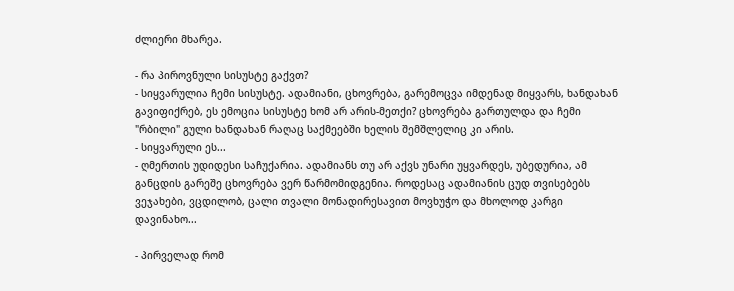ძლიერი მხარეა.

- რა პიროვნული სისუსტე გაქვთ?
- სიყვარულია ჩემი სისუსტე. ადამიანი, ცხოვრება, გარემოცვა იმდენად მიყვარს, ხანდახან გავიფიქრებ, ეს ემოცია სისუსტე ხომ არ არის-მეთქი? ცხოვრება გართულდა და ჩემი "რბილი" გული ხანდახან რაღაც საქმეებში ხელის შემშლელიც კი არის.
- სიყვარული ეს...
- ღმერთის უდიდესი საჩუქარია. ადამიანს თუ არ აქვს უნარი უყვარდეს, უბედურია, ამ განცდის გარეშე ცხოვრება ვერ წარმომიდგენია. როდესაც ადამიანის ცუდ თვისებებს ვეჯახები, ვცდილობ, ცალი თვალი მონადირესავით მოვხუჭო და მხოლოდ კარგი დავინახო...

- პირველად რომ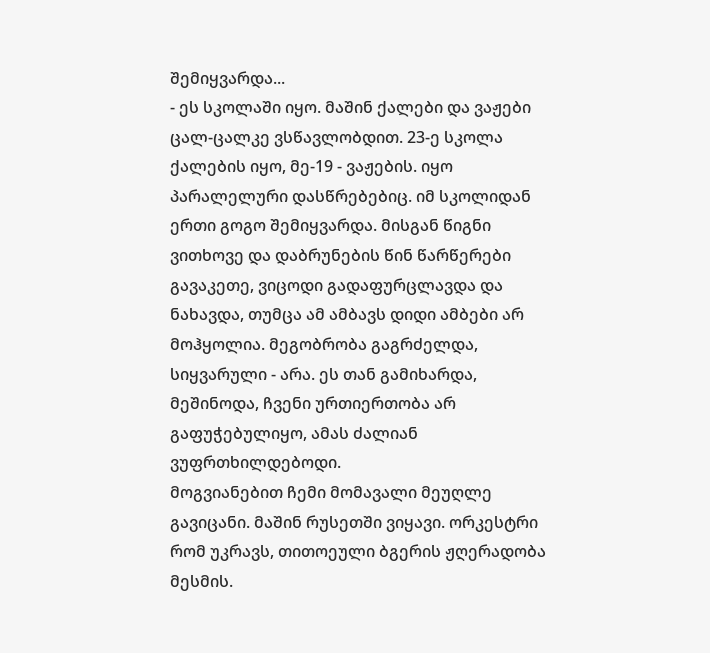შემიყვარდა...
- ეს სკოლაში იყო. მაშინ ქალები და ვაჟები ცალ-ცალკე ვსწავლობდით. 23-ე სკოლა ქალების იყო, მე-19 - ვაჟების. იყო პარალელური დასწრებებიც. იმ სკოლიდან ერთი გოგო შემიყვარდა. მისგან წიგნი ვითხოვე და დაბრუნების წინ წარწერები გავაკეთე, ვიცოდი გადაფურცლავდა და ნახავდა, თუმცა ამ ამბავს დიდი ამბები არ მოჰყოლია. მეგობრობა გაგრძელდა, სიყვარული - არა. ეს თან გამიხარდა, მეშინოდა, ჩვენი ურთიერთობა არ გაფუჭებულიყო, ამას ძალიან ვუფრთხილდებოდი.
მოგვიანებით ჩემი მომავალი მეუღლე გავიცანი. მაშინ რუსეთში ვიყავი. ორკესტრი რომ უკრავს, თითოეული ბგერის ჟღერადობა მესმის.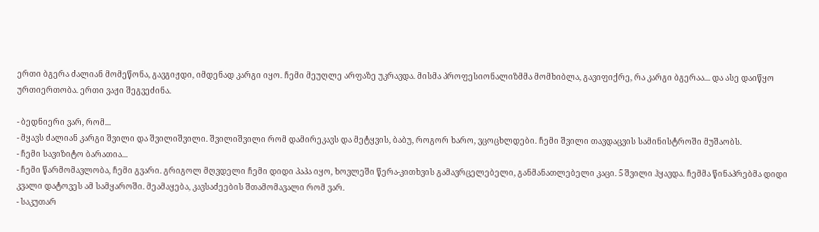ერთი ბგერა ძალიან მომეწონა, გავგიჟდი, იმდენად კარგი იყო. ჩემი მეუღლე არფაზე უკრავდა. მისმა პროფესიონალიზმმა მომხიბლა, გავიფიქრე, რა კარგი ბგერაა... და ასე დაიწყო ურთიერთობა. ერთი ვაჟი შეგვეძინა.

- ბედნიერი ვარ, რომ...
- მყავს ძალიან კარგი შვილი და შვილიშვილი. შვილიშვილი რომ დამირეკავს და მეტყვის, ბაბუ, როგორ ხარო, ვცოცხლდები. ჩემი შვილი თავდაცვის სამინისტროში მუშაობს.
- ჩემი სავიზიტო ბარათია...
- ჩემი წარმომავლობა, ჩემი გვარი. გრიგოლ მღვდელი ჩემი დიდი პაპა იყო, ხოვლეში წერა-კითხვის გამავრცელებელი, განმანათლებელი კაცი. 5 შვილი ჰყავდა. ჩემმა წინაპრებმა დიდი კვალი დატოვეს ამ სამყაროში. მეამაყება, კავსაძეების შთამომავალი რომ ვარ.
- საკუთარ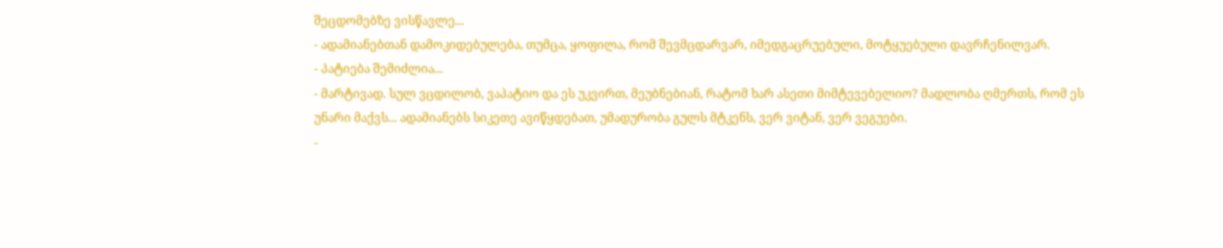შეცდომებზე ვისწავლე...
- ადამიანებთან დამოკიდებულება, თუმცა, ყოფილა, რომ შევმცდარვარ, იმედგაცრუებული, მოტყუებული დავრჩენილვარ.
- პატიება შემიძლია...
- მარტივად. სულ ვცდილობ, ვაპატიო და ეს უკვირთ, მეუბნებიან, რატომ ხარ ასეთი მიმტევებელიო? მადლობა ღმერთს, რომ ეს უნარი მაქვს... ადამიანებს სიკეთე ავიწყდებათ, უმადურობა გულს მტკენს, ვერ ვიტან, ვერ ვეგუები.
-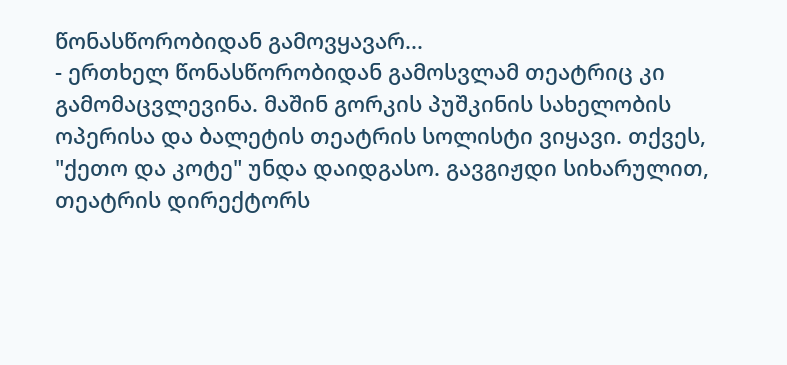წონასწორობიდან გამოვყავარ...
- ერთხელ წონასწორობიდან გამოსვლამ თეატრიც კი გამომაცვლევინა. მაშინ გორკის პუშკინის სახელობის ოპერისა და ბალეტის თეატრის სოლისტი ვიყავი. თქვეს, "ქეთო და კოტე" უნდა დაიდგასო. გავგიჟდი სიხარულით, თეატრის დირექტორს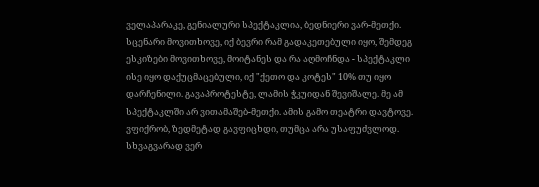ველაპარაკე, გენიალური სპექტაკლია, ბედნიერი ვარ-მეთქი. სცენარი მოვითხოვე, იქ ბევრი რამ გადაკეთებული იყო, შემდეგ ესკიზები მოვითხოვე, მოიტანეს და რა აღმოჩნდა - სპექტაკლი ისე იყო დაქუცმაცებული, იქ "ქეთო და კოტეს" 10% თუ იყო დარჩენილი. გავაპროტესტე, ლამის ჭკუიდან შევიშალე. მე ამ სპექტაკლში არ ვითამაშებ-მეთქი. ამის გამო თეატრი დავტოვე. ვფიქრობ, ზედმეტად გავფიცხდი, თუმცა არა უსაფუძვლოდ. სხვაგვარად ვერ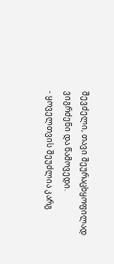შევძელი, თავი შეურაცხყოფილად ვიგრძენი და წამოვედი.
- ყოველთვის შეუძლია კარგ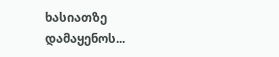ხასიათზე დამაყენოს...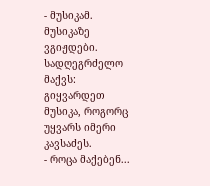- მუსიკამ. მუსიკაზე ვგიჟდები. სადღეგრძელო მაქვს: გიყვარდეთ მუსიკა, როგორც უყვარს იმერი კავსაძეს.
- როცა მაქებენ...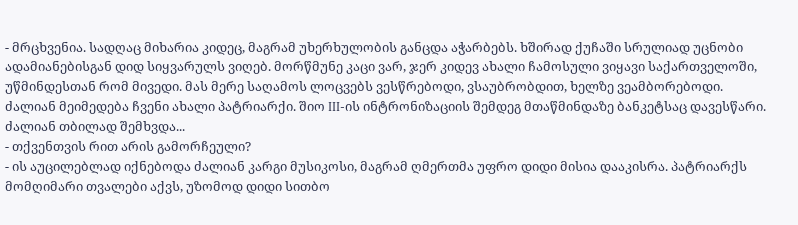- მრცხვენია. სადღაც მიხარია კიდეც, მაგრამ უხერხულობის განცდა აჭარბებს. ხშირად ქუჩაში სრულიად უცნობი ადამიანებისგან დიდ სიყვარულს ვიღებ. მორწმუნე კაცი ვარ, ჯერ კიდევ ახალი ჩამოსული ვიყავი საქართველოში, უწმინდესთან რომ მივედი. მას მერე საღამოს ლოცვებს ვესწრებოდი, ვსაუბრობდით, ხელზე ვეამბორებოდი. ძალიან მეიმედება ჩვენი ახალი პატრიარქი. შიო III-ის ინტრონიზაციის შემდეგ მთაწმინდაზე ბანკეტსაც დავესწარი. ძალიან თბილად შემხვდა...
- თქვენთვის რით არის გამორჩეული?
- ის აუცილებლად იქნებოდა ძალიან კარგი მუსიკოსი, მაგრამ ღმერთმა უფრო დიდი მისია დააკისრა. პატრიარქს მომღიმარი თვალები აქვს, უზომოდ დიდი სითბო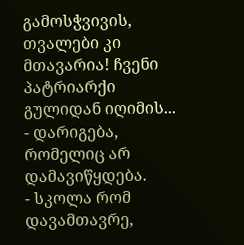გამოსჭვივის, თვალები კი მთავარია! ჩვენი პატრიარქი გულიდან იღიმის...
- დარიგება, რომელიც არ დამავიწყდება.
- სკოლა რომ დავამთავრე,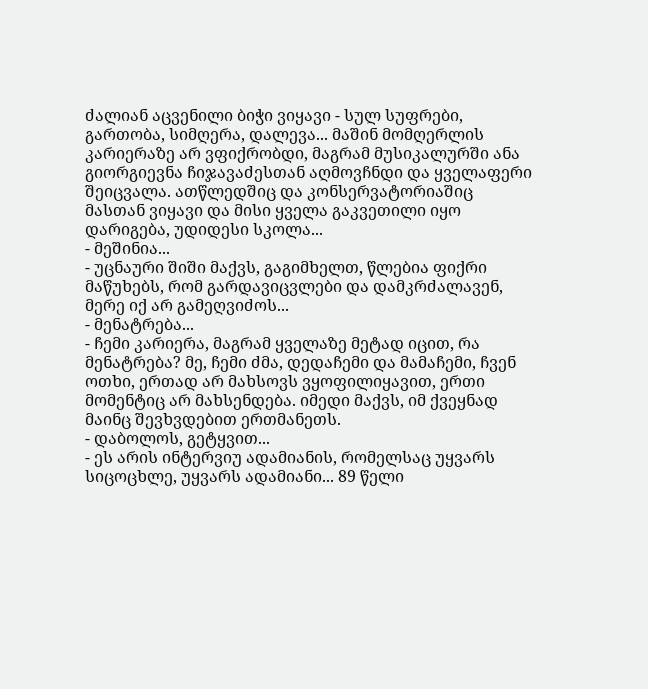ძალიან აცვენილი ბიჭი ვიყავი - სულ სუფრები, გართობა, სიმღერა, დალევა... მაშინ მომღერლის კარიერაზე არ ვფიქრობდი, მაგრამ მუსიკალურში ანა გიორგიევნა ჩიჯავაძესთან აღმოვჩნდი და ყველაფერი შეიცვალა. ათწლედშიც და კონსერვატორიაშიც მასთან ვიყავი და მისი ყველა გაკვეთილი იყო დარიგება, უდიდესი სკოლა...
- მეშინია...
- უცნაური შიში მაქვს, გაგიმხელთ, წლებია ფიქრი მაწუხებს, რომ გარდავიცვლები და დამკრძალავენ, მერე იქ არ გამეღვიძოს...
- მენატრება...
- ჩემი კარიერა, მაგრამ ყველაზე მეტად იცით, რა მენატრება? მე, ჩემი ძმა, დედაჩემი და მამაჩემი, ჩვენ ოთხი, ერთად არ მახსოვს ვყოფილიყავით, ერთი მომენტიც არ მახსენდება. იმედი მაქვს, იმ ქვეყნად მაინც შევხვდებით ერთმანეთს.
- დაბოლოს, გეტყვით...
- ეს არის ინტერვიუ ადამიანის, რომელსაც უყვარს სიცოცხლე, უყვარს ადამიანი... 89 წელი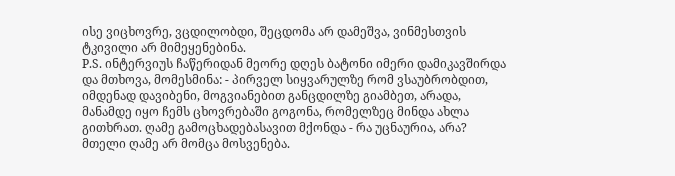ისე ვიცხოვრე, ვცდილობდი, შეცდომა არ დამეშვა, ვინმესთვის ტკივილი არ მიმეყენებინა.
P.S. ინტერვიუს ჩაწერიდან მეორე დღეს ბატონი იმერი დამიკავშირდა და მთხოვა, მომესმინა: - პირველ სიყვარულზე რომ ვსაუბრობდით, იმდენად დავიბენი, მოგვიანებით განცდილზე გიამბეთ, არადა, მანამდე იყო ჩემს ცხოვრებაში გოგონა, რომელზეც მინდა ახლა გითხრათ. ღამე გამოცხადებასავით მქონდა - რა უცნაურია, არა? მთელი ღამე არ მომცა მოსვენება.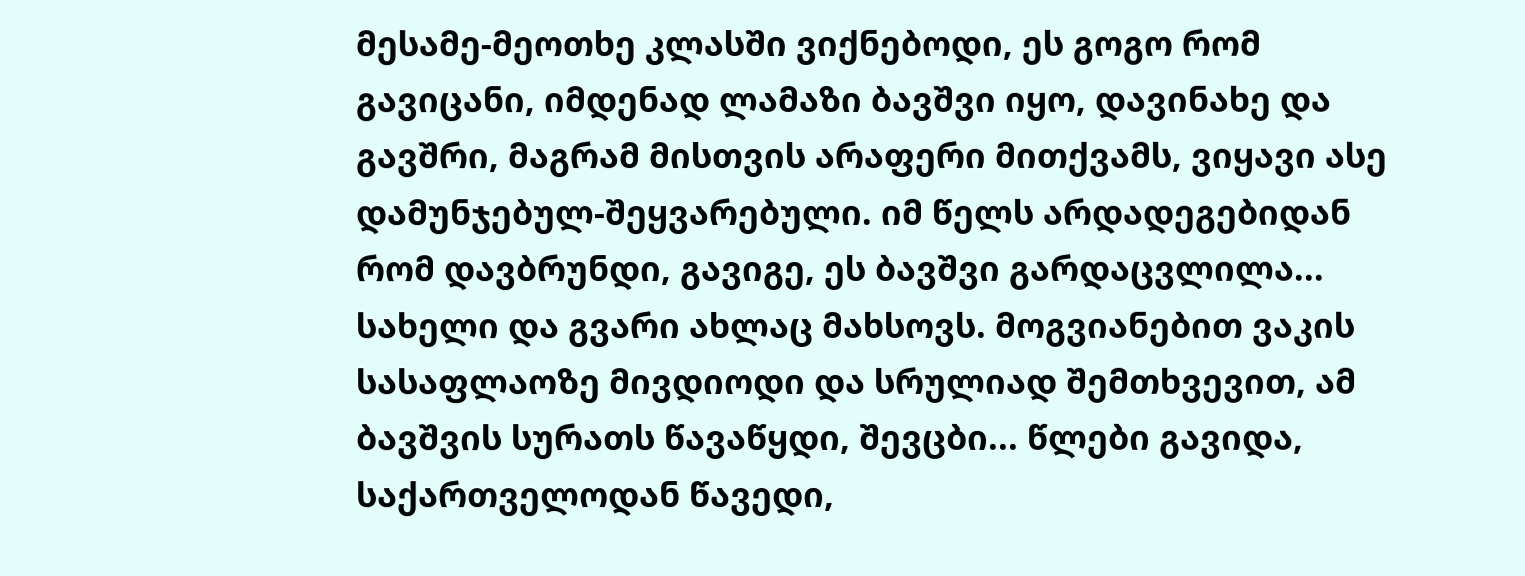მესამე-მეოთხე კლასში ვიქნებოდი, ეს გოგო რომ გავიცანი, იმდენად ლამაზი ბავშვი იყო, დავინახე და გავშრი, მაგრამ მისთვის არაფერი მითქვამს, ვიყავი ასე დამუნჯებულ-შეყვარებული. იმ წელს არდადეგებიდან რომ დავბრუნდი, გავიგე, ეს ბავშვი გარდაცვლილა... სახელი და გვარი ახლაც მახსოვს. მოგვიანებით ვაკის სასაფლაოზე მივდიოდი და სრულიად შემთხვევით, ამ ბავშვის სურათს წავაწყდი, შევცბი... წლები გავიდა, საქართველოდან წავედი,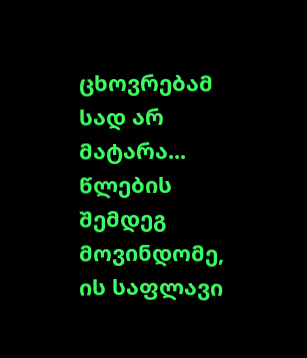ცხოვრებამ სად არ მატარა... წლების შემდეგ მოვინდომე, ის საფლავი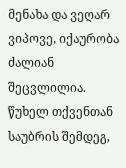მენახა და ვეღარ ვიპოვე, იქაურობა ძალიან შეცვლილია. წუხელ თქვენთან საუბრის შემდეგ,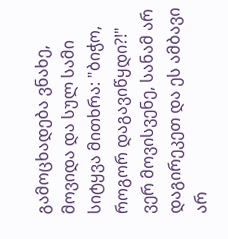გამოცხადება ვნახე, მოვიდა და სულ სამი სიტყვა მითხრა: "ბიჭო, როგორ დაგავიწყდი?!" ვერ მოვისვენე, სანამ არ დაგირეკეთ და ეს ამბავი არ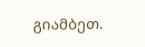გიამბეთ.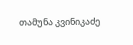თამუნა კვინიკაძე